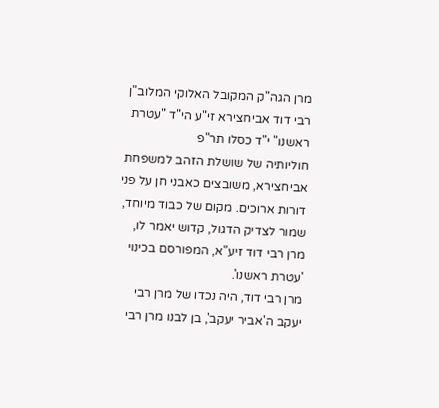מרן הגה"ק המקובל האלוקי המלוב"ן רבי דוד אביחצירא זי"ע הי"ד "עטרת ראשנו" י"ד כסלו תר"פ
חוליותיה של שושלת הזהב למשפחת אביחצירא, משובצים כאבני חן על פני דורות ארוכים. מקום של כבוד מיוחד, שמור לצדיק הדגול, קדוש יאמר לו, מרן רבי דוד זיע"א, המפורסם בכינוי 'עטרת ראשנו'.
מרן רבי דוד, היה נכדו של מרן רבי יעקב ה'אביר יעקב', בן לבנו מרן רבי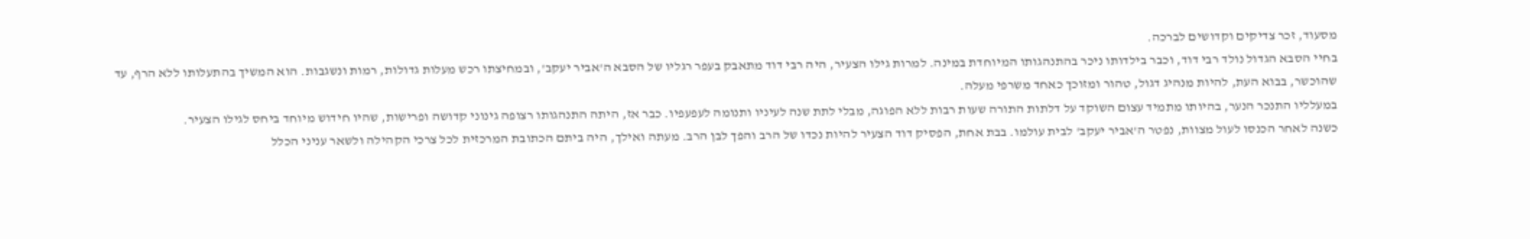מסעוד, זכר צדיקים וקדושים לברכה.
בחיי הסבא הגדול נולד רבי דוד, וכבר בילדותו ניכר בהתנהגותו המיוחדת במינה. למרות גילו הצעיר, היה רבי דוד מתאבק בעפר רגליו של הסבא ה'אביר יעקב', ובמחיצתו רכש מעלות גדולות, רמות ונשגבות. הוא המשיך בהתעלותו ללא הרף, עד שהוכשר, בבוא העת, להיות מנהיג דגול, טהור ומזוכך כאחד משרפי מעלה.
במעלליו התנכר הנער, בהיותו מתמיד עצום השוקד על דלתות התורה שעות רבות ללא הפוגה, מבלי לתת שנה לעיניו ותנומה לעפעפיו. כבר אז, היתה התנהגותו רצופה גינוני קדושה ופרישות, שהיו חידוש מיוחד ביחס לגילו הצעיר.
כשנה לאחר הכנסו לעול מצוות, נפטר ה'אביר יעקב' לבית עולמו. בבת אחת, הפסיק דוד הצעיר להיות נכדו של הרב והפך לבן הרב. מעתה ואילך, היה ביתם הכתובת המרכזית לכל צרכי הקהילה ולשאר עניני הכלל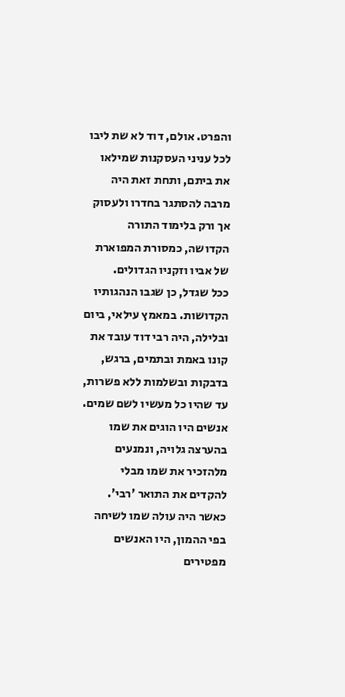והפרט. אולם, דוד לא שת ליבו לכל עניני העסקנות שמילאו את ביתם, ותחת זאת היה מרבה להסתגר בחדרו ולעסוק אך ורק בלימוד התורה הקדושה, כמסורת המפוארת של אביו וזקניו הגדולים.
ככל שגדל, כן שגבו הנהגותיו הקדושות. במאמץ עילאי, ביום ובלילה, היה רבי דוד עובד את קונו באמת ובתמים, ברגש, בדבקות ובשלמות ללא פשרות, עד שהיו כל מעשיו לשם שמים.
אנשים היו הוגים את שמו בהערצה גלויה, ונמנעים מלהזכיר את שמו מבלי להקדים את התואר 'רבי'. כאשר היה עולה שמו לשיחה בפי ההמון, היו האנשים מפטירים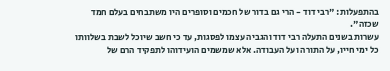בהתפעלות: "רבי דוד - הרי גם בדור של חכמים וסופרים היו משתבחים בעלם חמד שכזה".
עשרות בשנים התעלה רבי דוד והגביה עצמו לפסגות, עד כי חשב שיוכל לשבת בשלוותו כל ימי חייו, על התורה ועל העבודה. אלא שמשמים הועידוהו לתפקיד הרם של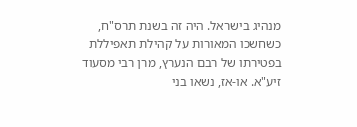מנהיג בישראל. היה זה בשנת תרס"ח, כשחשכו המאורות על קהילת תאפיללת בפטירתו של רבם הנערץ, מרן רבי מסעוד זיע"א. או-אז, נשאו בני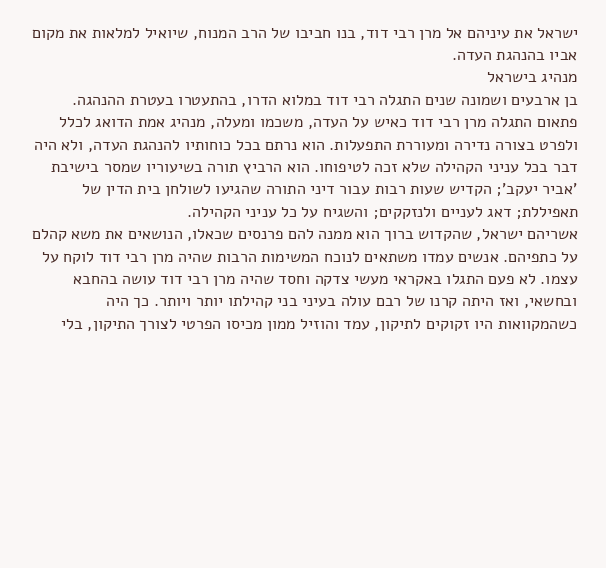ישראל את עיניהם אל מרן רבי דוד, בנו חביבו של הרב המנוח, שיואיל למלאות את מקום אביו בהנהגת העדה.
מנהיג בישראל
בן ארבעים ושמונה שנים התגלה רבי דוד במלוא הדרו, בהתעטרו בעטרת ההנהגה.
פתאום התגלה מרן רבי דוד כאיש על העדה, משכמו ומעלה, מנהיג אמת הדואג לכלל ולפרט בצורה נדירה ומעוררת התפעלות. הוא נרתם בכל כוחותיו להנהגת העדה, ולא היה דבר בכל עניני הקהילה שלא זכה לטיפוחו. הוא הרביץ תורה בשיעוריו שמסר בישיבת 'אביר יעקב'; הקדיש שעות רבות עבור דיני התורה שהגיעו לשולחן בית הדין של תאפיללת; דאג לעניים ולנזקקים; והשגיח על כל עניני הקהילה.
אשריהם ישראל, שהקדוש ברוך הוא ממנה להם פרנסים שכאלו, הנושאים את משא קהלם על כתפיהם. אנשים עמדו משתאים לנוכח המשימות הרבות שהיה מרן רבי דוד לוקח על עצמו. לא פעם התגלו באקראי מעשי צדקה וחסד שהיה מרן רבי דוד עושה בהחבא ובחשאי, ואז היתה קרנו של רבם עולה בעיני בני קהילתו יותר ויותר. כך היה כשהמקוואות היו זקוקים לתיקון, עמד והוזיל ממון מכיסו הפרטי לצורך התיקון, בלי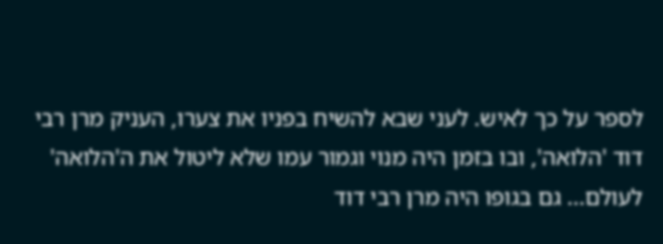לספר על כך לאיש. לעני שבא להשיח בפניו את צערו, העניק מרן רבי דוד 'הלואה', ובו בזמן היה מנוי וגמור עמו שלא ליטול את ה'הלואה' לעולם... גם בגופו היה מרן רבי דוד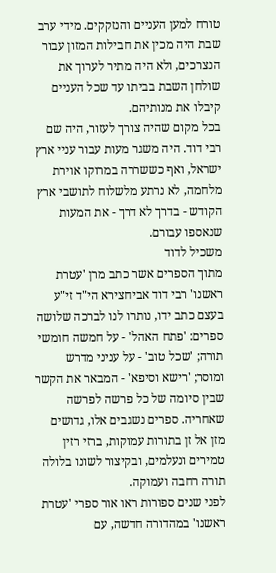טורח למען העניים והנזקקים. מידי ערב שבת היה מכין את חבילות המזון עבור הנצרכים, ולא היה מתיר לערוך את שולחן השבת בביתו עד שכל העניים קיבלו את מנותיהם.
בכל מקום שהיה צורך לעזור, היה שם רבי דוד. היה משגר מעות עבור עניי ארץ ישראל, ואף כששררה במרוקו אוירת מלחמה, לא נרתע מלשלוח לתושבי ארץ הקודש - בדרך לא דרך - את המעות שנאספו עבורם.
משכיל לדוד
מתוך הספרים אשר כתב מרן 'עטרת ראשנו' רבי דוד אביחצירא הי"ד זי"ע בעצם כתב ידו, נותרו לנו לברכה שלושה ספרים: 'פתח האהל' - על חמשה חומשי תורה; 'שכל טוב' - על עניני מדרש ומוסר; 'רישא וסיפא' - המבאר את הקשר שבין סיומה של כל פרשה לפרשה שאחריה. ספרים נשגבים אלו, גדושים מזן אל זן בתורות עמוקות, ברזי רזין טמירים ונעלמים, ובקיצור לשונו בלולה תורה רחבה ועמוקה.
לפני שנים ספורות ראו אור ספרי 'עטרת ראשנו' במהדורה חדשה, עם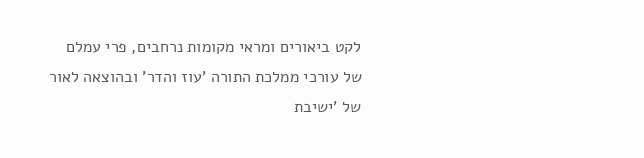לקט ביאורים ומראי מקומות נרחבים, פרי עמלם של עורכי ממלכת התורה 'עוז והדר' ובהוצאה לאור של 'ישיבת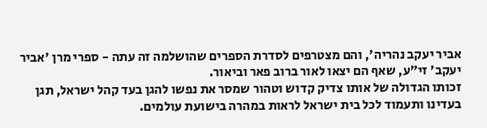אביר יעקב נהריה', והם מצטרפים לסדרת הספרים שהושלמה זה עתה - ספרי מרן 'אביר יעקב' זי"ע, שאף הם יצאו לאור ברוב פאר וביאור.
זכותו הגדולה של אותו צדיק קדוש וטהור שמסר את נפשו להגן בעד קהל ישראל, תגן בעדינו ותעמוד לכל בית ישראל לראות במהרה בישועת עולמים.